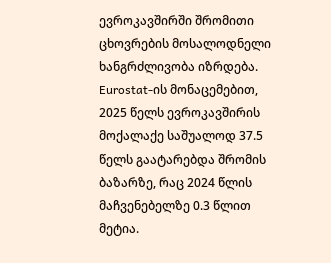ევროკავშირში შრომითი ცხოვრების მოსალოდნელი ხანგრძლივობა იზრდება. Eurostat-ის მონაცემებით, 2025 წელს ევროკავშირის მოქალაქე საშუალოდ 37.5 წელს გაატარებდა შრომის ბაზარზე, რაც 2024 წლის მაჩვენებელზე 0.3 წლით მეტია.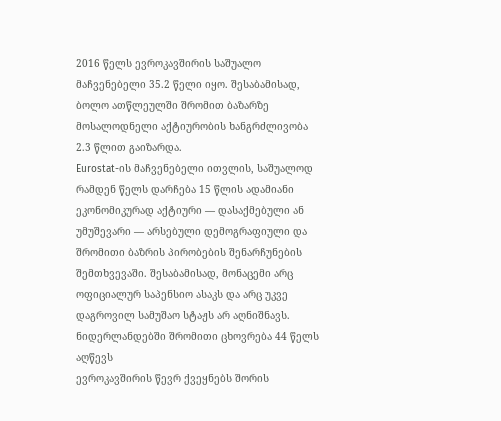2016 წელს ევროკავშირის საშუალო მაჩვენებელი 35.2 წელი იყო. შესაბამისად, ბოლო ათწლეულში შრომით ბაზარზე მოსალოდნელი აქტიურობის ხანგრძლივობა 2.3 წლით გაიზარდა.
Eurostat-ის მაჩვენებელი ითვლის, საშუალოდ რამდენ წელს დარჩება 15 წლის ადამიანი ეკონომიკურად აქტიური — დასაქმებული ან უმუშევარი — არსებული დემოგრაფიული და შრომითი ბაზრის პირობების შენარჩუნების შემთხვევაში. შესაბამისად, მონაცემი არც ოფიციალურ საპენსიო ასაკს და არც უკვე დაგროვილ სამუშაო სტაჟს არ აღნიშნავს.
ნიდერლანდებში შრომითი ცხოვრება 44 წელს აღწევს
ევროკავშირის წევრ ქვეყნებს შორის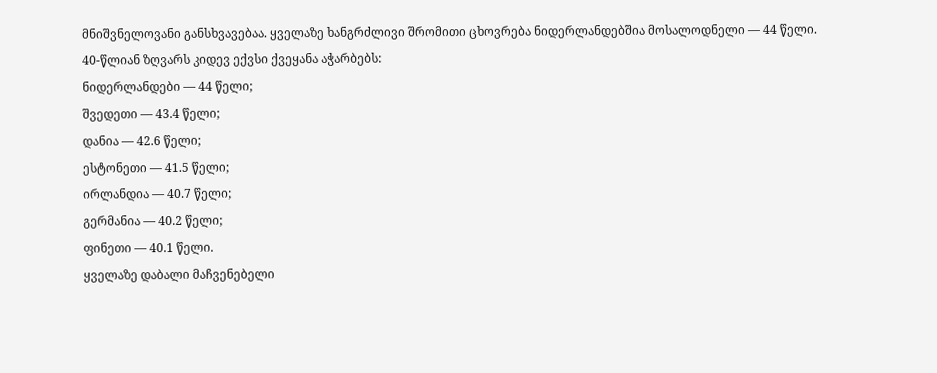მნიშვნელოვანი განსხვავებაა. ყველაზე ხანგრძლივი შრომითი ცხოვრება ნიდერლანდებშია მოსალოდნელი — 44 წელი.
40-წლიან ზღვარს კიდევ ექვსი ქვეყანა აჭარბებს:
ნიდერლანდები — 44 წელი;
შვედეთი — 43.4 წელი;
დანია — 42.6 წელი;
ესტონეთი — 41.5 წელი;
ირლანდია — 40.7 წელი;
გერმანია — 40.2 წელი;
ფინეთი — 40.1 წელი.
ყველაზე დაბალი მაჩვენებელი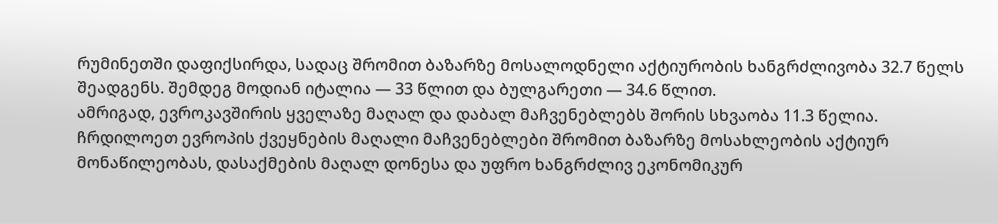რუმინეთში დაფიქსირდა, სადაც შრომით ბაზარზე მოსალოდნელი აქტიურობის ხანგრძლივობა 32.7 წელს შეადგენს. შემდეგ მოდიან იტალია — 33 წლით და ბულგარეთი — 34.6 წლით.
ამრიგად, ევროკავშირის ყველაზე მაღალ და დაბალ მაჩვენებლებს შორის სხვაობა 11.3 წელია.
ჩრდილოეთ ევროპის ქვეყნების მაღალი მაჩვენებლები შრომით ბაზარზე მოსახლეობის აქტიურ მონაწილეობას, დასაქმების მაღალ დონესა და უფრო ხანგრძლივ ეკონომიკურ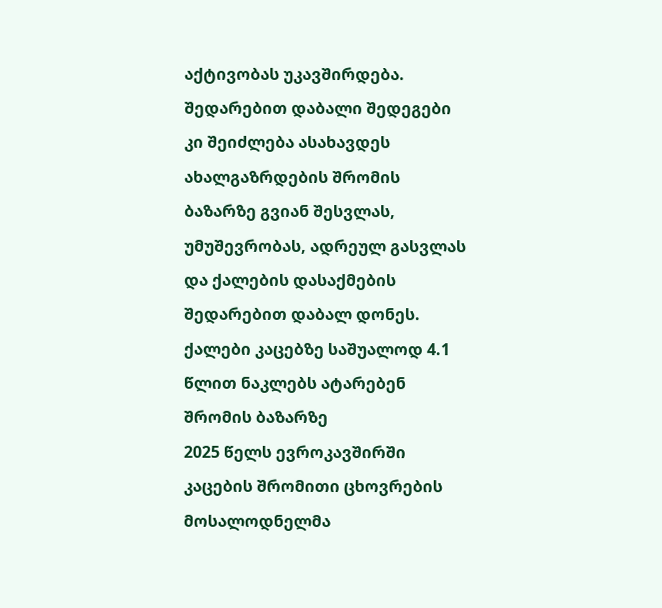აქტივობას უკავშირდება. შედარებით დაბალი შედეგები კი შეიძლება ასახავდეს ახალგაზრდების შრომის ბაზარზე გვიან შესვლას, უმუშევრობას, ადრეულ გასვლას და ქალების დასაქმების შედარებით დაბალ დონეს.
ქალები კაცებზე საშუალოდ 4.1 წლით ნაკლებს ატარებენ შრომის ბაზარზე
2025 წელს ევროკავშირში კაცების შრომითი ცხოვრების მოსალოდნელმა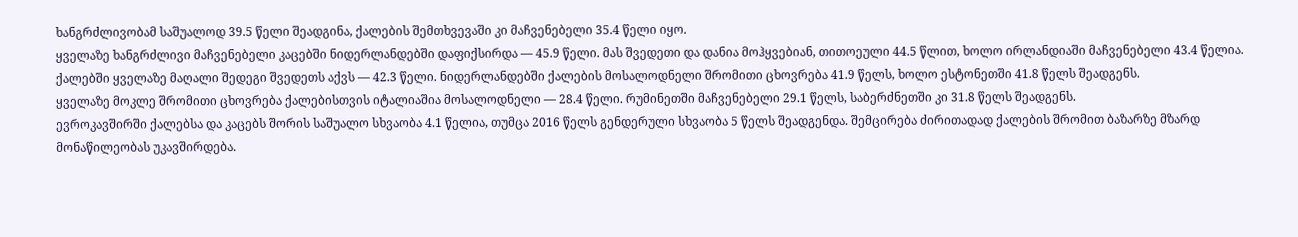ხანგრძლივობამ საშუალოდ 39.5 წელი შეადგინა, ქალების შემთხვევაში კი მაჩვენებელი 35.4 წელი იყო.
ყველაზე ხანგრძლივი მაჩვენებელი კაცებში ნიდერლანდებში დაფიქსირდა — 45.9 წელი. მას შვედეთი და დანია მოჰყვებიან, თითოეული 44.5 წლით, ხოლო ირლანდიაში მაჩვენებელი 43.4 წელია.
ქალებში ყველაზე მაღალი შედეგი შვედეთს აქვს — 42.3 წელი. ნიდერლანდებში ქალების მოსალოდნელი შრომითი ცხოვრება 41.9 წელს, ხოლო ესტონეთში 41.8 წელს შეადგენს.
ყველაზე მოკლე შრომითი ცხოვრება ქალებისთვის იტალიაშია მოსალოდნელი — 28.4 წელი. რუმინეთში მაჩვენებელი 29.1 წელს, საბერძნეთში კი 31.8 წელს შეადგენს.
ევროკავშირში ქალებსა და კაცებს შორის საშუალო სხვაობა 4.1 წელია, თუმცა 2016 წელს გენდერული სხვაობა 5 წელს შეადგენდა. შემცირება ძირითადად ქალების შრომით ბაზარზე მზარდ მონაწილეობას უკავშირდება.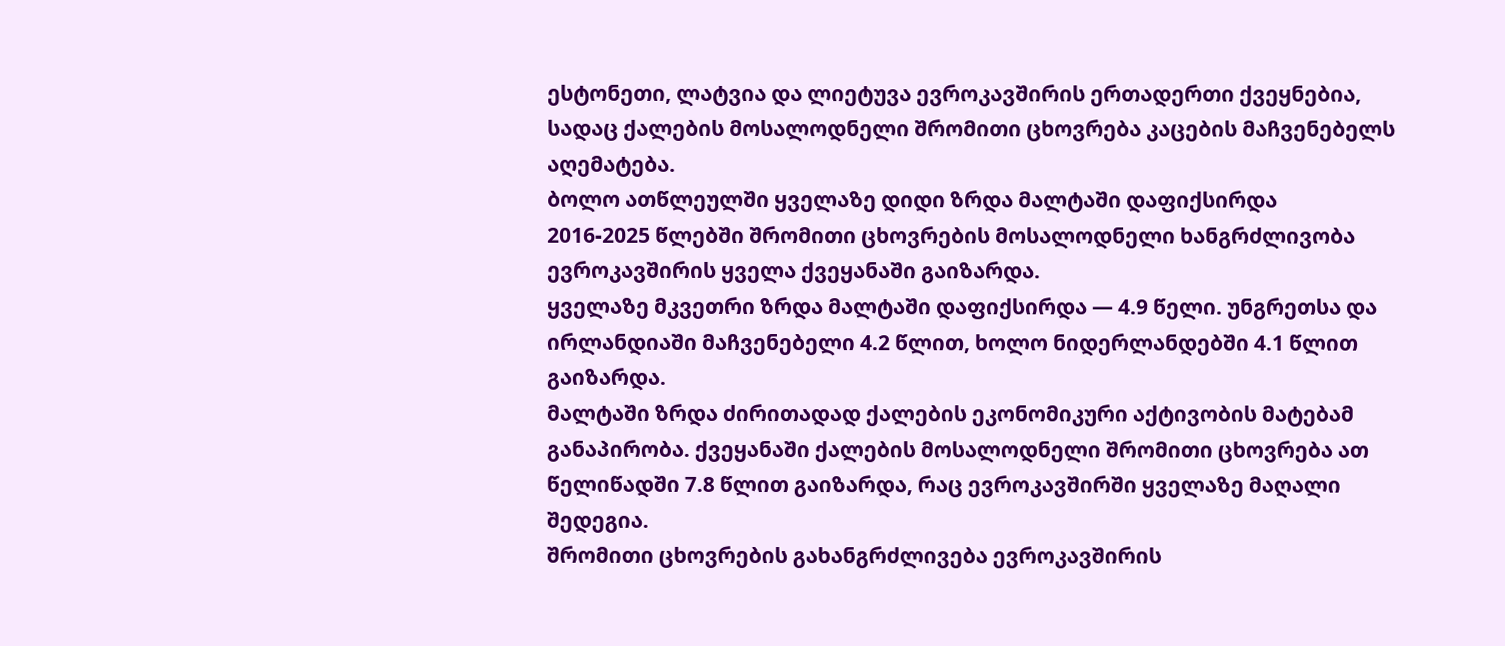ესტონეთი, ლატვია და ლიეტუვა ევროკავშირის ერთადერთი ქვეყნებია, სადაც ქალების მოსალოდნელი შრომითი ცხოვრება კაცების მაჩვენებელს აღემატება.
ბოლო ათწლეულში ყველაზე დიდი ზრდა მალტაში დაფიქსირდა
2016-2025 წლებში შრომითი ცხოვრების მოსალოდნელი ხანგრძლივობა ევროკავშირის ყველა ქვეყანაში გაიზარდა.
ყველაზე მკვეთრი ზრდა მალტაში დაფიქსირდა — 4.9 წელი. უნგრეთსა და ირლანდიაში მაჩვენებელი 4.2 წლით, ხოლო ნიდერლანდებში 4.1 წლით გაიზარდა.
მალტაში ზრდა ძირითადად ქალების ეკონომიკური აქტივობის მატებამ განაპირობა. ქვეყანაში ქალების მოსალოდნელი შრომითი ცხოვრება ათ წელიწადში 7.8 წლით გაიზარდა, რაც ევროკავშირში ყველაზე მაღალი შედეგია.
შრომითი ცხოვრების გახანგრძლივება ევროკავშირის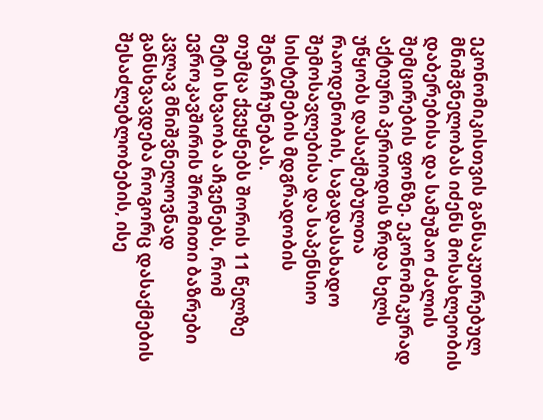ეკონომიკისთვის განსაკუთრებულ მნიშვნელობას იძენს მოსახლეობის დაბერებისა და სამუშაო ძალის შემცირების ფონზე. ეკონომიკურად აქტიური პერიოდის ზრდა ხელს უწყობს დასაქმებულთა რაოდენობის, საგადასახადო შემოსავლებისა და საპენსიო სისტემების მდგრადობის შენარჩუნებას.
თუმცა ქვეყნებს შორის 11 წელზე მეტი სხვაობა აჩვენებს, რომ ევროკავშირის შრომითი ბაზრები კვლავ მნიშვნელოვნად განსხვავდება როგორც დასაქმების შესაძლებლობების, ისე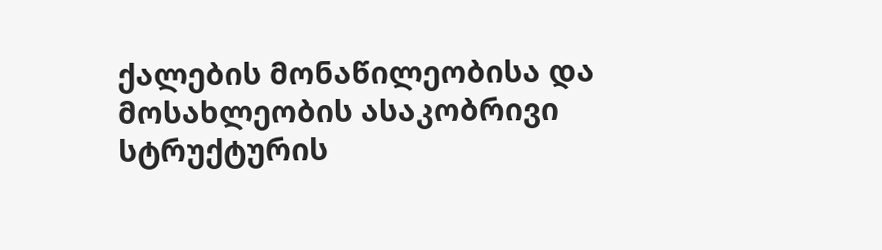ქალების მონაწილეობისა და მოსახლეობის ასაკობრივი სტრუქტურის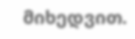მიხედვით.